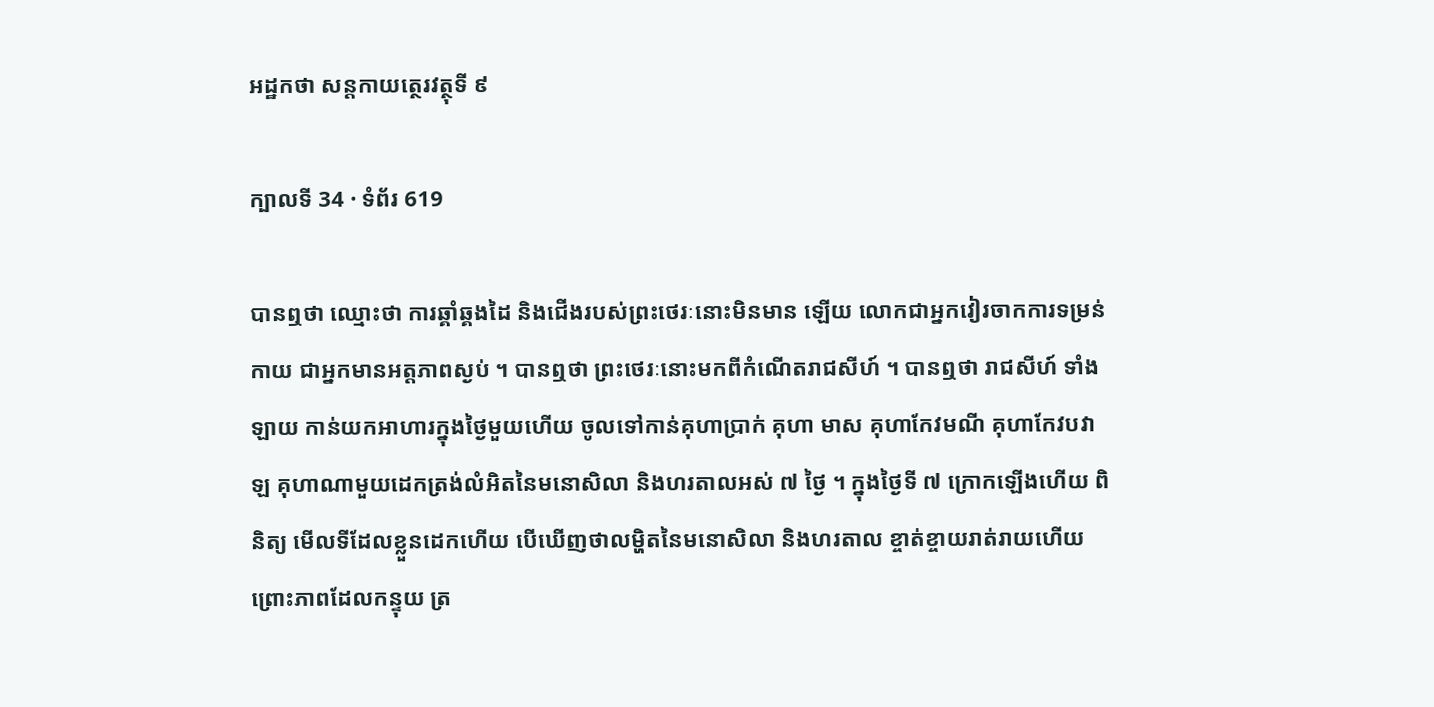អដ្ឋកថា សន្តកាយត្ថេរវត្ថុទី ៩

ក្បាលទី 34 · ទំព័រ 619

បានឮថា ឈ្មោះថា ការឆ្គាំឆ្គងដៃ និងជើងរបស់ព្រះថេរៈនោះមិនមាន ឡើយ លោកជាអ្នកវៀរចាកការទម្រន់កាយ ជាអ្នកមានអត្តភាពស្ងប់ ។ បានឮថា ព្រះថេរៈនោះមកពីកំណើតរាជសីហ៍ ។ បានឮថា រាជសីហ៍ ទាំងឡាយ កាន់យកអាហារក្នុងថ្ងៃមួយហើយ ចូលទៅកាន់គុហាប្រាក់ គុហា មាស គុហាកែវមណី គុហាកែវបវាឡ គុហាណាមួយដេកត្រង់លំអិតនៃមនោសិលា និងហរតាលអស់ ៧ ថ្ងៃ ។ ក្នុងថ្ងៃទី ៧ ក្រោកឡើងហើយ ពិនិត្យ មើលទីដែលខ្លួនដេកហើយ បើឃើញថាលម្ហិតនៃមនោសិលា និងហរតាល ខ្ចាត់ខ្ចាយរាត់រាយហើយ ព្រោះភាពដែលកន្ទុយ ត្រ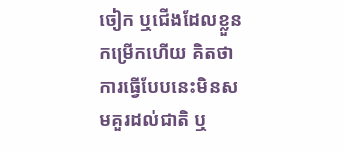ចៀក ឬជើងដែលខ្លួន កម្រើកហើយ គិតថា ការធ្វើបែបនេះមិនសមគួរដល់ជាតិ ឬ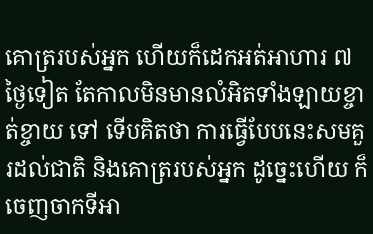គោត្ររបស់អ្នក ហើយក៏ដេកអត់អាហារ ៧ ថ្ងៃទៀត តែកាលមិនមានលំអិតទាំងឡាយខ្ចាត់ខ្ចាយ ទៅ ទើបគិតថា ការធ្វើបែបនេះសមគួរដល់ជាតិ និងគោត្ររបស់អ្នក ដូច្នេះហើយ ក៏ចេញចាកទីអា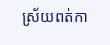ស្រ័យពត់កា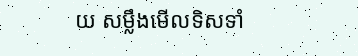យ សម្លឹងមើលទិសទាំ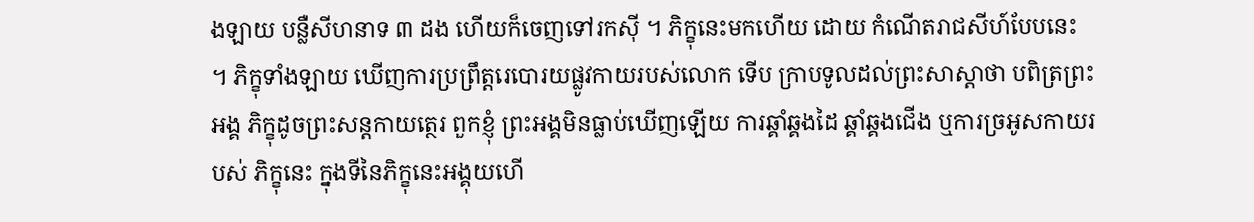ងឡាយ បន្លឺសីហនាទ ៣ ដង ហើយក៏ចេញទៅរកស៊ី ។ ភិក្ខុនេះមកហើយ ដោយ កំណើតរាជសីហ៍បែបនេះ ។ ភិក្ខុទាំងឡាយ ឃើញការប្រព្រឹត្តរេបោរយផ្លូវកាយរបស់លោក ទើប ក្រាបទូលដល់ព្រះសាស្តាថា បពិត្រព្រះអង្គ ភិក្ខុដូចព្រះសន្តកាយត្ថេរ ពួកខ្ញុំ ព្រះអង្គមិនធ្លាប់ឃើញឡើយ ការឆ្គាំឆ្គងដៃ ឆ្គាំឆ្គងជើង ឬការច្រអូសកាយរបស់ ភិក្ខុនេះ ក្នុងទីនៃភិក្ខុនេះអង្គុយហើ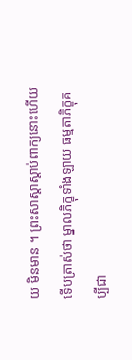យ មិនមាន ។ ព្រះសាស្តាស្តាប់ពាក្យនោះហើយ ទើបត្រាស់ថា ម្នាលភិក្ខុទាំងឡាយ ធម្មតាភិក្ខុគប្បីជា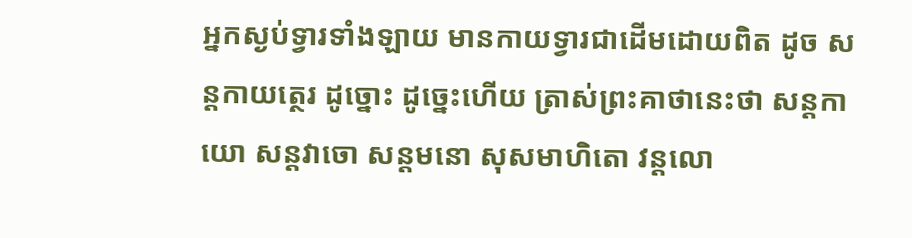អ្នកស្ងប់ទ្វារទាំងឡាយ មានកាយទ្វារជាដើមដោយពិត ដូច សន្តកាយត្ថេរ ដូច្នោះ ដូច្នេះហើយ ត្រាស់ព្រះគាថានេះថា សន្តកាយោ សន្តវាចោ សន្តមនោ សុសមាហិតោ វន្តលោ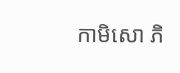កាមិសោ ភិ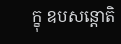ក្ខុ ឧបសន្តោតិ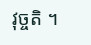វុច្ចតិ ។